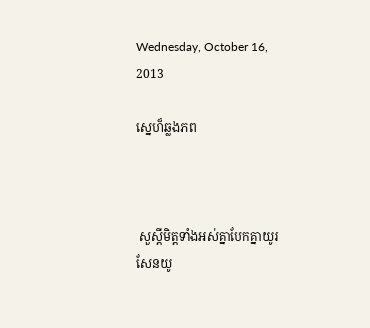Wednesday, October 16, 2013

ស្នេហ៏ឆ្លងភព



 សួស្តីមិត្តទាំងអស់គ្នាបែកគ្នាយូរសែនយូ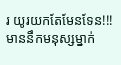រ យូរយកតែមែនទែន!!! មាននឹកមនុស្សម្នាក់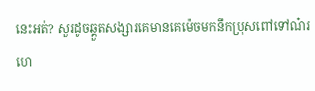នេះអត់? សួរដូចឆ្គួតសង្សារគេមានគេម៉េចមកនឹកប្រុសពៅទៅណ៎រ ហេ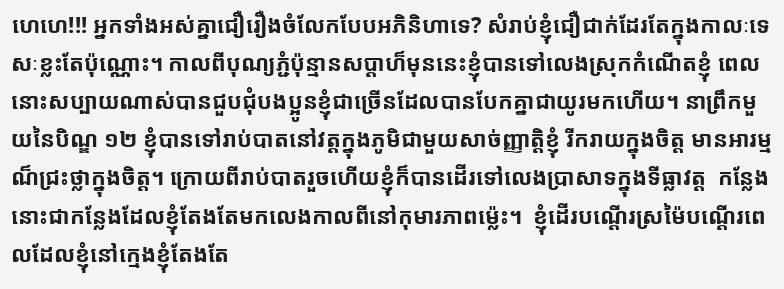ហេហេ!!! អ្នកទាំងអស់គ្នាជឿរឿងចំលែកបែបអភិនិហាទេ? សំរាប់ខ្ញុំជឿជាក់ដែរតែក្នុងកាលៈទេសៈខ្លះតែប៉ុណ្ណោះ។ កាលពីបុណ្យភ្ជំប៉ុន្មានសប្តាហ៏មុននេះខ្ញុំបានទៅលេងស្រុកកំណើតខ្ញុំ ពេលនោះសប្បាយណាស់បានជួបជុំបងប្អូនខ្ញុំជាច្រើនដែលបានបែកគ្នាជាយូរមកហើយ។ នាព្រឹកមួយនៃបិណ្ឌ ១២ ខ្ញុំបានទៅរាប់បាតនៅវត្តក្នុងភូមិជាមួយសាច់ញ្ញាត្តិខ្ញុំ រីករាយក្នុងចិត្ត មានអារម្មណ៏ជ្រះថ្លាក្នុងចិត្ត។ ក្រោយពីរាប់បាតរួចហើយខ្ញុំក៏បានដើរទៅលេងប្រាសាទក្នុងទីធ្លាវត្ត  កន្លែងនោះជាកន្លែងដែលខ្ញុំតែងតែមកលេងកាលពីនៅកុមារភាពម្ល៉េះ។  ខ្ញុំដើរបណ្តើរស្រម៉ៃបណ្តើរពេលដែលខ្ញុំនៅក្មេងខ្ញុំតែងតែ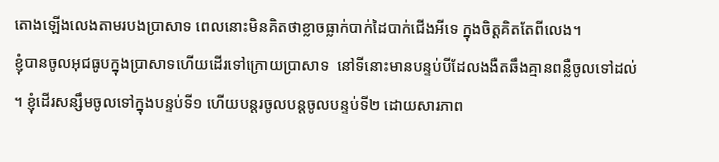តោងឡើងលេងតាមរបងប្រាសាទ ពេលនោះមិនគិតថាខ្លាចធ្លាក់បាក់ដៃបាក់ជើងអីទេ ក្នុងចិត្តគិតតែពីលេង។
ខ្ញុំបានចូលអុជធូបក្នុងប្រាសាទហើយដើរទៅក្រោយប្រាសាទ  នៅទីនោះមានបន្ទប់បីដែលងងឺតឆឹងគ្មានពន្លឺចូលទៅដល់។ ខ្ញុំដើរសន្សឹមចូលទៅក្នុងបន្ទប់ទី១ ហើយបន្តរចូលបន្តចូលបន្ទប់ទី២ ដោយសារភាព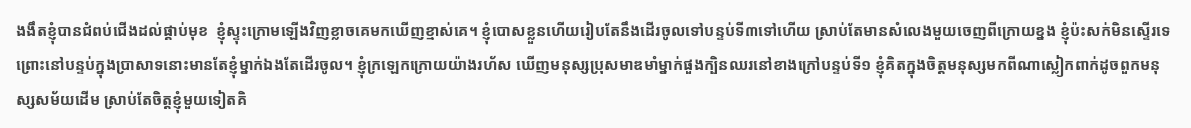ងងឹតខ្ញុំបានជំពប់ជើងដល់ផ្គាប់មុខ  ខ្ញុំស្ទុះក្រោមឡើងវិញខ្លាចគេមកឃើញខ្មាស់គេ។ ខ្ញុំបោសខ្លួនហើយរៀបតែនឹងដើរចូលទៅបន្ទប់ទី៣ទៅហើយ ស្រាប់តែមានសំលេងមួយចេញពីក្រោយខ្នង ខ្ញុំប៉ះសក់មិនស្ទើរទេ ព្រោះនៅបន្ទប់ក្នុងប្រាសាទនោះមានតែខ្ញុំម្នាក់ឯងតែដើរចូល។ ខ្ញុំក្រឡេកក្រោយយ៉ាងរហ័ស ឃើញមនុស្សប្រុសមាឌមាំម្នាក់ផួងក្បិនឈរនៅខាងក្រៅបន្ទប់ទី១ ខ្ញុំគិតក្នុងចិត្តមនុស្សមកពីណាស្លៀកពាក់ដូចពួកមនុស្សសម័យដើម ស្រាប់តែចិត្តខ្ញុំមួយទៀតគិ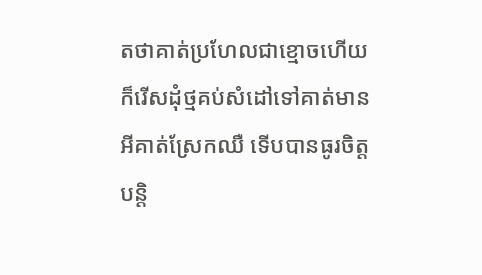តថាគាត់ប្រហែលជាខ្មោចហើយ  ក៏រើសដុំថ្មគប់សំដៅទៅគាត់មានអីគាត់ស្រែកឈឺ ទើបបានធូរចិត្តបន្តិ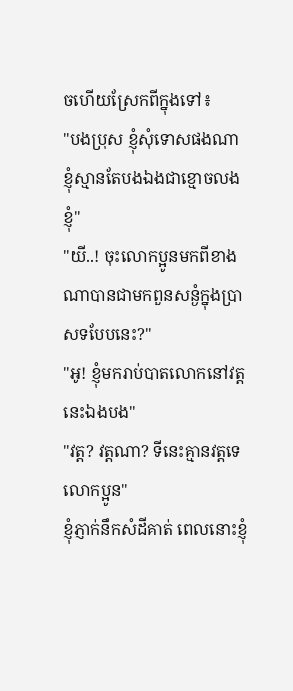ចហើយស្រែកពីក្នុងទៅ៖
"បងប្រុស ខ្ញុំសុំទោសផងណា ខ្ញុំស្មានតែបងឯងជាខ្មោចលងខ្ញុំ"
"យី..! ចុះលោកប្អូនមកពីខាងណាបានជាមកពួនសន្ងំក្នុងប្រាសទបែបនេះ?"
"អូ! ខ្ញុំមករាប់បាតលោកនៅវត្តនេះឯងបង"
"វត្ត? វត្តណា? ទីនេះគ្មានវត្តទេលោកប្អូន"
ខ្ញុំភ្ញាក់នឹកសំដីគាត់ ពេលនោះខ្ញុំ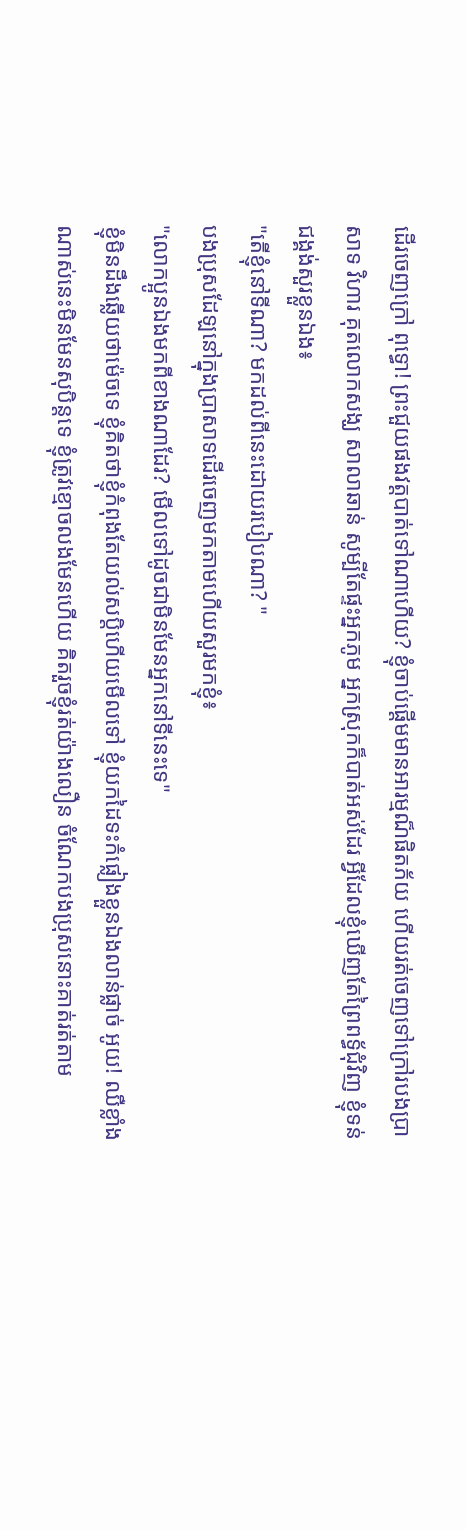ដើរចេញក្រៅ ពុទ្ធោ! ព្រះជួយផងវត្តបាត់ទៅណាហើយ? ខ្ញុំចាប់ផ្តើមមានអារម្មណ៏ផិតភ័យ ហើយរត់ចេញទៅក្រៅរបងប្រាសាទ វិហារ គុតលោកសង្ឃ សាលាឆាន់ សូម្បីតែផ្ទះអ្នកភូម អ្នកស្រុកក៏បាត់អស់ដែរ អ្វីដែលខ្ញុំឃើញតែព្រៃពទ្ធ័ជុំវិញ ខ្ញុំទន់ជង្គង់សួរខ្លួនឯង៖
"តើខ្ញុំនៅទីណា? មកដល់ពីនេះដោយរបៀបណា? "
បងប្រុសដែឡនៅក្នុងប្រាសាទដើរចេញមកតាមហើយសួរមកខ្ញុំ៖
"លោកប្អូនឯងមកពីខាងណាដែរ? មើលទៅដូចជាមិនមែនអ្នកនៅទីនេះទេ"
ខ្ញុំមិនដឹងឆ្លើយថាម៉េចទេ ខ្ញុំគិតថាខ្ញុំកំពុងតែយល់សប្តិហើយមើលទៅ ខ្ញុំយកដៃទះកំផ្លៀងខ្លួនឯងលាន់ផ្លាច់ អូយ! ឈឺខ្លាំងណាស់នេះមិនមែនសុបិន្តទេ ខ្ញុំត្រូវខ្មោចលងមែនហើយ គិតរួចខ្ញុំរត់យ៉ាងលឿន ចំណែកបងប្រុសនោះគាត់រត់តាម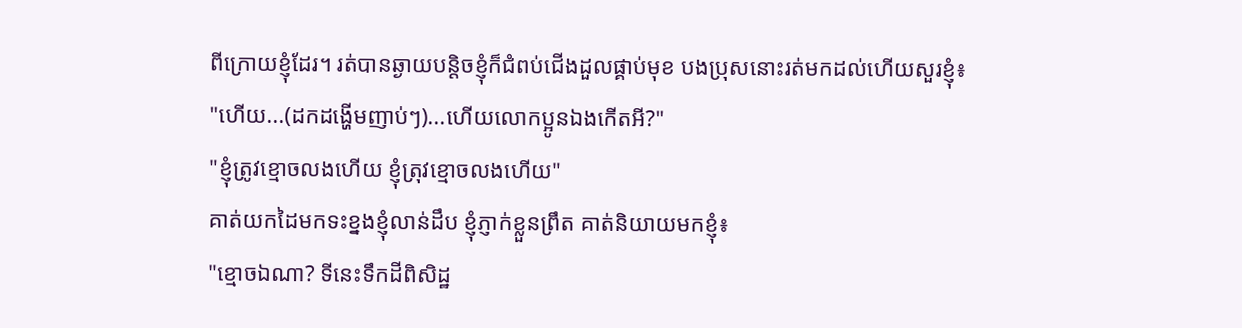ពីក្រោយខ្ញុំដែរ។ រត់បានឆ្ងាយបន្តិចខ្ញុំក៏ជំពប់ជើងដួលផ្គាប់មុខ បងប្រុសនោះរត់មកដល់ហើយសួរខ្ញុំ៖
"ហើយ...(ដកដង្ហើមញាប់ៗ)...ហើយលោកប្អូនឯងកើតអី?"
"ខ្ញុំត្រូវខ្មោចលងហើយ ខ្ញុំត្រុវខ្មោចលងហើយ"
គាត់យកដៃមកទះខ្នងខ្ញុំលាន់ដឹប ខ្ញុំភ្ញាក់ខ្លួនព្រឹត គាត់និយាយមកខ្ញុំ៖
"ខ្មោចឯណា? ទីនេះទឹកដីពិសិដ្ឋ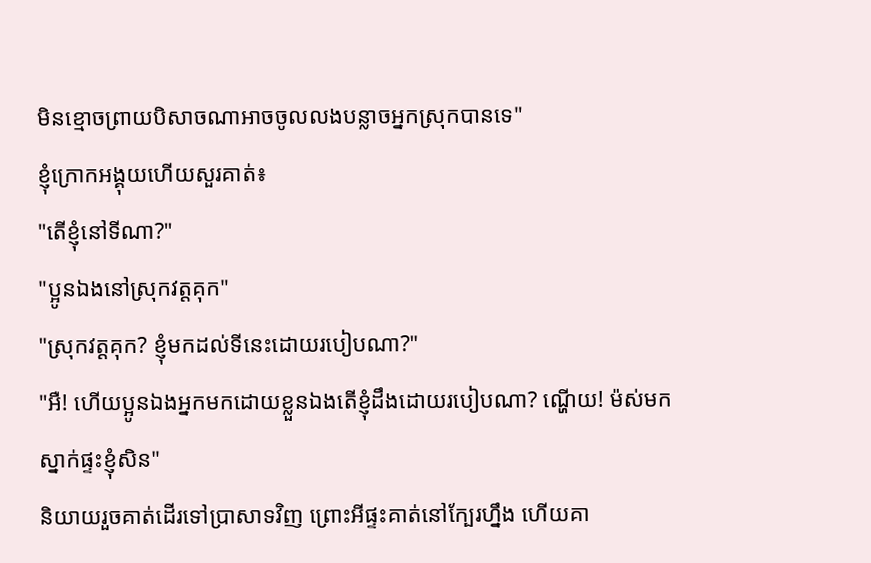មិនខ្មោចព្រាយបិសាចណាអាចចូលលងបន្លាចអ្នកស្រុកបានទេ"
ខ្ញុំក្រោកអង្គុយហើយសួរគាត់៖
"តើខ្ញុំនៅទីណា?"
"ប្អូនឯងនៅស្រុកវត្តគុក"
"ស្រុកវត្តគុក? ខ្ញុំមកដល់ទីនេះដោយរបៀបណា?"
"អឺ! ហើយប្អូនឯងអ្នកមកដោយខ្លួនឯងតើខ្ញុំដឹងដោយរបៀបណា? ណ្ហើយ! ម៉ស់មកស្នាក់ផ្ទះខ្ញុំសិន"
និយាយរួចគាត់ដើរទៅប្រាសាទវិញ ព្រោះអីផ្ទះគាត់នៅក្បែរហ្នឹង ហើយគា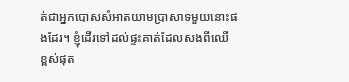ត់ជាអ្នកបោសសំអាតយាមប្រាសាទមួយនោះផងដែរ។ ខ្ញុំដើរទៅដល់ផ្ទះគាត់ដែលសងពីឈើ ខ្ពស់ផុត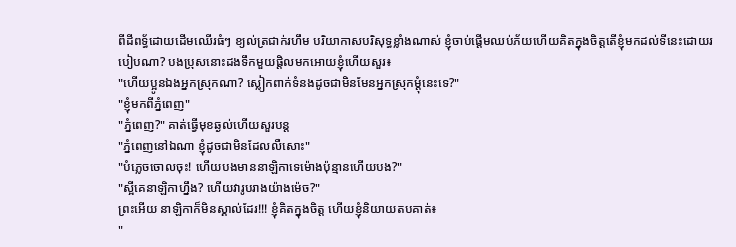ពីដីពទ្ធ័ដោយដើមឈើរធំៗ ខ្យល់ត្រជាក់រហឹម បរិយាកាសបរិសុទ្ធខ្លាំងណាស់ ខ្ញុំចាប់ផ្តើមឈប់ភ័យហើយគិតក្នុងចិត្តតើខ្ញុំមកដល់ទីនេះដោយរបៀបណា? បងប្រុសនោះដងទឹកមួយផ្តិលមកអោយខ្ញុំហើយសួរ៖
"ហើយប្អូនឯងអ្នកស្រុកណា? ស្លៀកពាក់ទំនងដូចជាមិនមែនអ្នកស្រុកម្តុំនេះទេ?"
"ខ្ញុំមកពីភ្នំពេញ"
"ភ្នំពេញ?" គាត់ធ្វើមុខឆ្ងល់ហើយសួរបន្ត
"ភ្នំពេញនៅឯណា ខ្ញុំដូចជាមិនដែលលឺសោះ"
"បំភ្លេចចោលចុះ! ហើយបងមាននាឡិកាទេម៉ោងប៉ុន្មានហើយបង?"
"ស្អីគេនាឡិកាហ្នឹង? ហើយវារូបរាងយ៉ាងម៉េច?"
ព្រះអើយ នាឡិកាក៏មិនស្គាល់ដែរ!!! ខ្ញុំគិតក្នុងចិត្ត ហើយខ្ញុំនិយាយតបគាត់៖
"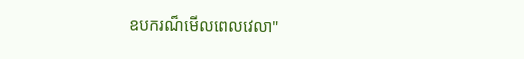ឧបករណ៏មើលពេលវេលា"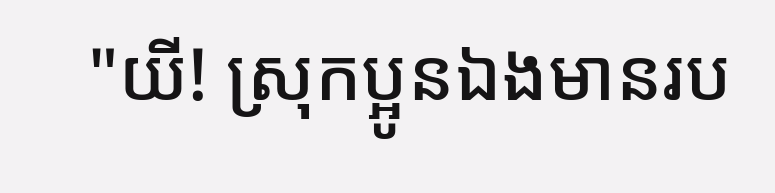"យី! ស្រុកប្អូនឯងមានរប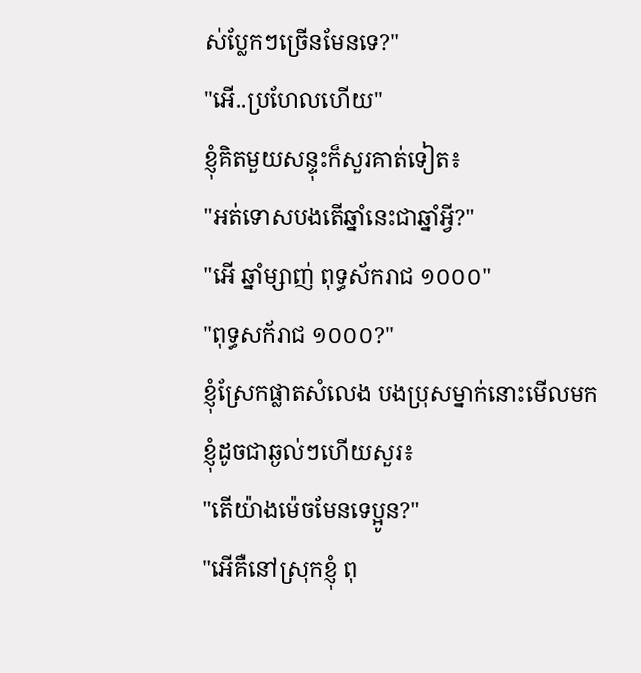ស់ប្លែកៗច្រើនមែនទេ?"
"អើ..ប្រហែលហើយ"
ខ្ញុំគិតមួយសន្ទុះក៏សួរគាត់ទៀត៖
"អត់ទោសបងតើឆ្នាំនេះជាឆ្នាំអ្វី?"
"អើ ឆ្នាំម្សាញ់ ពុទ្ធស័ករាជ ១០០០"
"ពុទ្ធសក័រាជ ១០០០?"
ខ្ញុំស្រែកផ្លាតសំលេង បងប្រុសម្នាក់នោះមើលមកខ្ញុំដូចជាឆ្ងល់ៗហើយសួរ៖
"តើយ៉ាងម៉េចមែនទេប្អូន?"
"អើគឺនៅស្រុកខ្ញុំ ពុ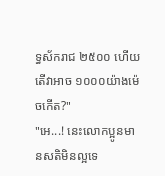ទ្ធស័ករាជ ២៥០០ ហើយតើវាអាច ១០០០យ៉ាងម៉េចកើត?"
"អេ...! នេះលោកប្អូនមានសតិមិនល្អទេ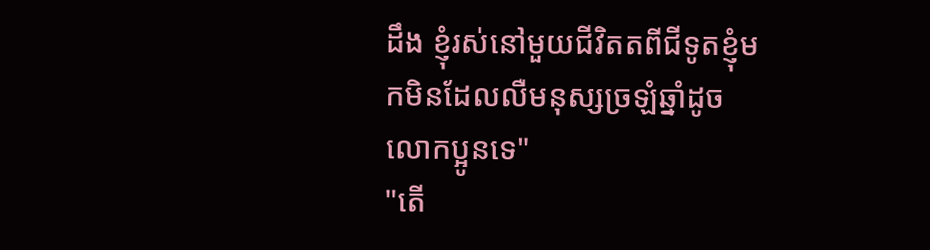ដឹង ខ្ញុំរស់នៅមួយជីវិតតពីជីទូតខ្ញុំមកមិនដែលលឺមនុស្សច្រឡំឆ្នាំដូចលោកប្អូនទេ"
"តើ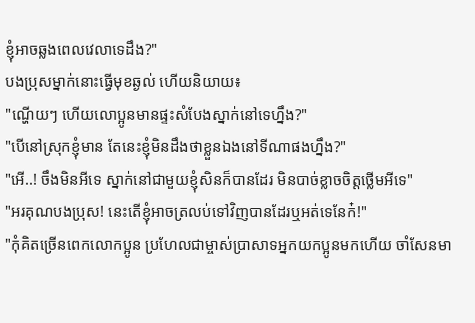ខ្ញុំអាចឆ្លងពេលវេលាទេដឹង?"
បងប្រុសម្នាក់នោះធ្វើមុខឆ្ងល់ ហើយនិយាយ៖
"ណ្ហើយៗ ហើយលោប្អូនមានផ្ទះសំបែងស្នាក់នៅទេហ្នឹង?"
"បើនៅស្រុកខ្ញុំមាន តែនេះខ្ញុំមិនដឹងថាខ្លួនឯងនៅទីណាផងហ្នឹង?"
"អើ..! ចឹងមិនអីទេ ស្នាក់នៅជាមួយខ្ញុំសិនក៏បានដែរ មិនបាច់ខ្លាចចិត្តថ្លើមអីទេ"
"អរគុណបងប្រុស! នេះតើខ្ញុំអាចត្រលប់ទៅវិញបានដែរឬអត់ទេនែក៎!"
"កុំគិតច្រើនពេកលោកប្អូន ប្រហែលជាម្ចាស់ប្រាសាទអ្នកយកប្អូនមកហើយ ចាំសែនមា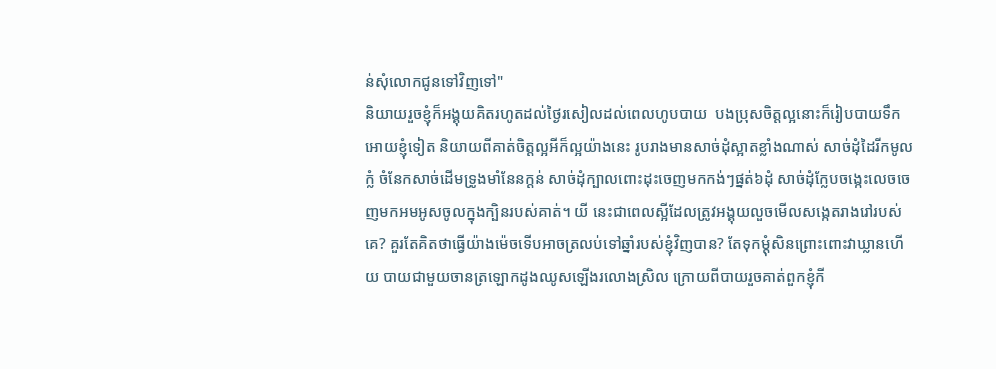ន់សុំលោកជូនទៅវិញទៅ"
និយាយរួចខ្ញុំក៏អង្គុយគិតរហូតដល់ថ្ងៃរសៀលដល់ពេលហូបបាយ  បងប្រុសចិត្តល្អនោះក៏រៀបបាយទឹកអោយខ្ញុំទៀត និយាយពីគាត់ចិត្តល្អអីក៏ល្អយ៉ាងនេះ រូបរាងមានសាច់ដុំស្អាតខ្លាំងណាស់ សាច់ដុំដៃរីកមូលក្លំ ចំនែកសាច់ដើមទ្រូងមាំនែនក្តន់ សាច់ដុំក្បាលពោះដុះចេញមកកង់ៗផ្នត់៦ដុំ សាច់ដុំក្លែបចង្កេះលេចចេញមកអមអូសចូលក្នុងក្បិនរបស់គាត់។ យី នេះជាពេលស្អីដែលត្រូវអង្គុយលួចមើលសង្កេតរាងរៅរបស់គេ? គួរតែគិតថាធ្វើយ៉ាងម៉េចទើបអាចត្រលប់ទៅឆ្នាំរបស់ខ្ញុំវិញបាន? តែទុកម្តុំសិនព្រោះពោះវាឃ្លានហើយ បាយជាមួយចានត្រឡោកដូងឈូសឡើងរលោងស្រិល ក្រោយពីបាយរួចគាត់ពួកខ្ញុំកី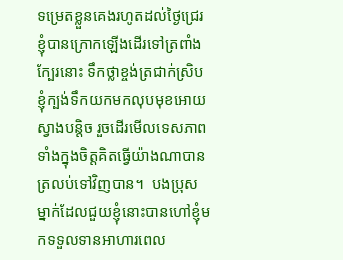ទម្រេតខ្លួនគេងរហូតដល់ថ្ងៃជ្រេរ ខ្ញុំបានក្រោកឡើងដើរទៅត្រពាំងក្បែរនោះ ទឹកថ្លាខ្ចង់ត្រជាក់ស្រិប ខ្ញុំក្បង់ទឹកយកមកលុបមុខអោយស្វាងបន្តិច រួចដើរមើលទេសភាពទាំងក្នុងចិត្តគិតធ្វើយ៉ាងណាបានត្រលប់ទៅវិញបាន។  បងប្រុសម្នាក់ដែលជួយខ្ញុំនោះបានហៅខ្ញុំមកទទួលទានអាហារពេល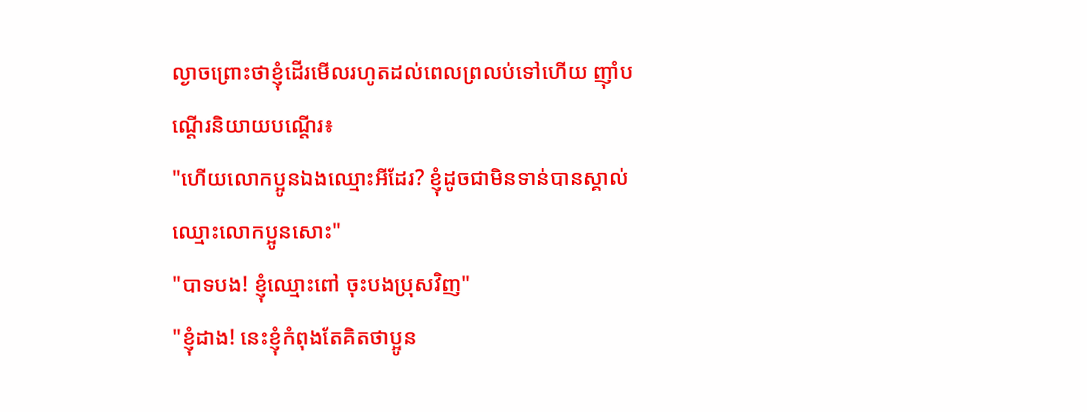ល្ងាចព្រោះថាខ្ញុំដើរមើលរហូតដល់ពេលព្រលប់ទៅហើយ ញ៉ាំបណ្តើរនិយាយបណ្តើរ៖
"ហើយលោកប្អូនឯងឈ្មោះអីដែរ? ខ្ញុំដូចជាមិនទាន់បានស្គាល់ឈ្មោះលោកប្អូនសោះ"
"បាទបង! ខ្ញុំឈ្មោះពៅ ចុះបងប្រុសវិញ"
"ខ្ញុំដាង! នេះខ្ញុំកំពុងតែគិតថាប្អូន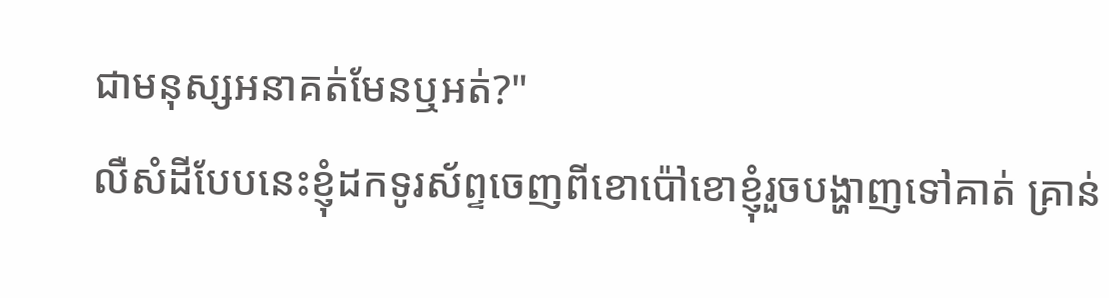ជាមនុស្សអនាគត់មែនឬអត់?"
លឺសំដីបែបនេះខ្ញុំដកទូរស័ព្ទចេញពីខោប៉ៅខោខ្ញុំរួចបង្ហាញទៅគាត់ គ្រាន់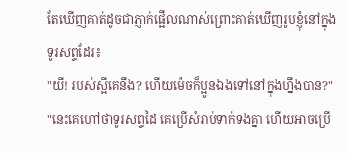តែឃើញគាត់ដូចជាភ្ញាក់ផ្អើលណាស់ព្រោះគាត់ឃើញរូបខ្ញុំនៅក្នុងទូរសព្ទដែរ៖
"យី! របស់ស្អីគេនឹង? ហើយម៉េចក៏ប្អូនឯងទៅនៅក្នុងហ្នឹងបាន?"
"នេះគេហៅថាទូរសព្ទដៃ គេប្រើសំរាប់ទាក់ទងគ្នា ហើយអាចប្រើ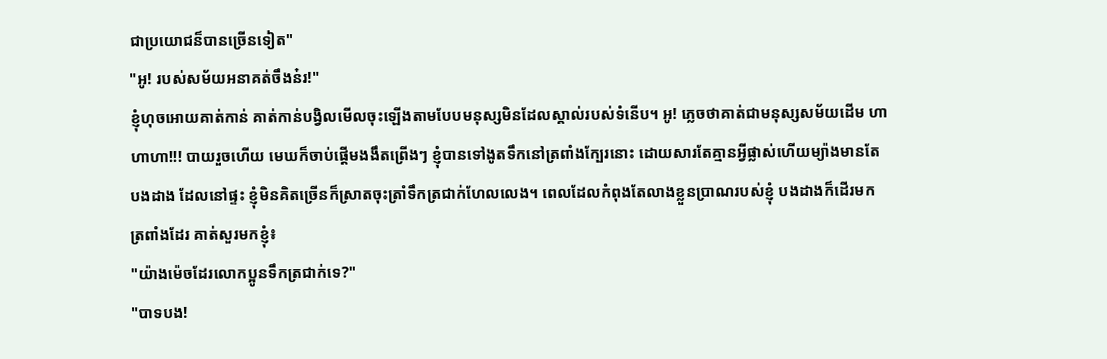ជាប្រយោជន៏បានច្រើនទៀត"
"អូ! របស់សម័យអនាគត់ចឹងន៎រ!"
ខ្ញុំហុចអោយគាត់កាន់ គាត់កាន់បង្វិលមើលចុះឡើងតាមបែបមនុស្សមិនដែលស្គាល់របស់ទំនើប។ អូ! ភ្លេចថាគាត់ជាមនុស្សសម័យដើម ហាហាហា!!! បាយរួចហើយ មេឃក៏ចាប់ផ្តើមងងឹតព្រើងៗ ខ្ញុំបានទៅងូតទឹកនៅត្រពាំងក្បែរនោះ ដោយសារតែគ្មានអ្វីផ្លាស់ហើយម្យ៉ាងមានតែបងដាង ដែលនៅផ្ទះ ខ្ញុំមិនគិតច្រើនក៏ស្រាតចុះត្រាំទឹកត្រជាក់ហែលលេង។ ពេលដែលកំពុងតែលាងខ្លួនប្រាណរបស់ខ្ញុំ បងដាងក៏ដើរមកត្រពាំងដែរ គាត់សួរមកខ្ញុំ៖
"យ៉ាងម៉េចដែរលោកប្អូនទឹកត្រជាក់ទេ?"
"បាទបង!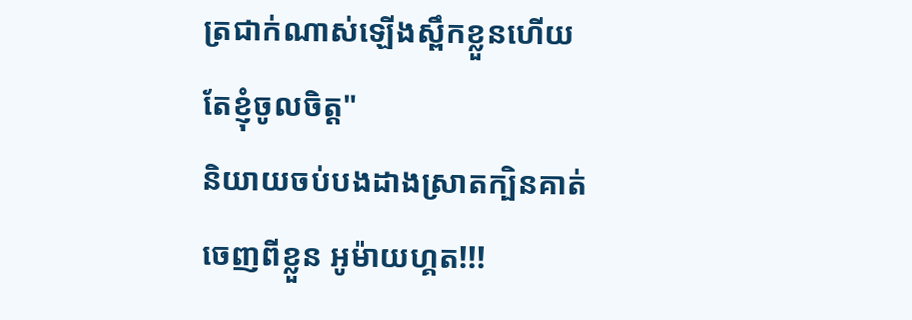ត្រជាក់ណាស់ឡើងស្ពឹកខ្លួនហើយតែខ្ញុំចូលចិត្ត"
និយាយចប់បងដាងស្រាតក្បិនគាត់ចេញពីខ្លួន អូម៉ាយហ្គត!!!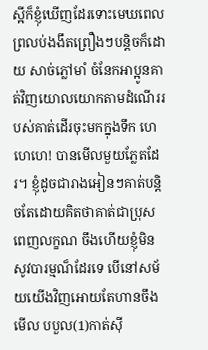ស្អីក៏ខ្ញុំឃើញដែរទោះមេឃពេលព្រលប់ងងឹតព្រឿងៗបន្តិចក៏ដោយ សាច់ភ្លៅមាំ ចំនែកអាប្អូនគាត់វិញយោលយោកតាមដំណើររបស់គាត់ដើរចុះមកក្នុងទឹក ហេហេហេ! បានមើលមួយភ្លែតដែរ។ ខ្ញុំដូចជារាងអៀនៗគាត់បន្តិចតែដោយគិតថាគាត់ជាប្រុសពេញលក្ខណ ចឹងហើយខ្ញុំមិនសូវបារម្មណ៏ដែរទេ បើនៅសម័យយើងវិញអោយតែហានចឹងមើល បបួល(1)កាត់ស៊ី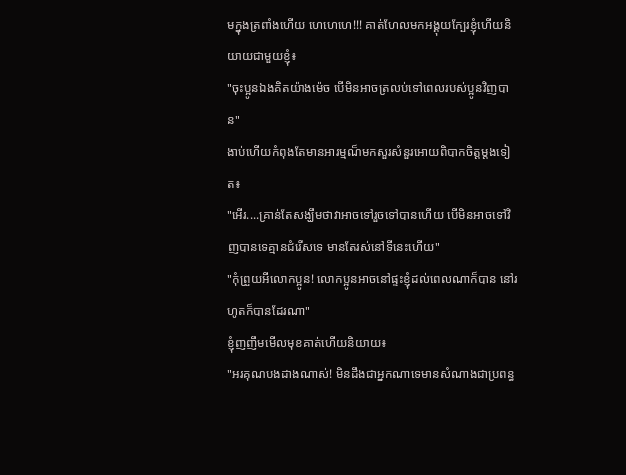មក្នុងត្រពាំងហើយ ហេហេហេ!!! គាត់ហែលមកអង្គុយក្បែរខ្ញុំហើយនិយាយជាមួយខ្ញុំ៖
"ចុះប្អូនឯងគិតយ៉ាងម៉េច បើមិនអាចត្រលប់ទៅពេលរបស់ប្អូនវិញបាន"
ងាប់ហើយកំពុងតែមានអារម្មណ៏មកសួរសំនួរអោយពិបាកចិត្តម្តងទៀត៖
"អើរ....គ្រាន់តែសង្ឃឹមថាវាអាចទៅរួចទៅបានហើយ បើមិនអាចទៅវិញបានទេគ្មានជំរើសទេ មានតែរស់នៅទីនេះហើយ"
"កុំព្រួយអីលោកប្អូន! លោកប្អូនអាចនៅផ្ទះខ្ញុំដល់ពេលណាក៏បាន នៅរហូតក៏បានដែរណា"
ខ្ញុំញញឹមមើលមុខគាត់ហើយនិយាយ៖
"អរគុណបងដាងណាស់! មិនដឹងជាអ្នកណាទេមានសំណាងជាប្រពន្ធ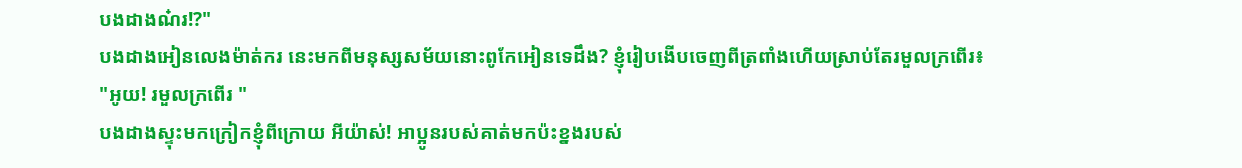បងដាងណ៎រ!?"
បងដាងអៀនលេងម៉ាត់ករ នេះមកពីមនុស្សសម័យនោះពូកែអៀនទេដឹង? ខ្ញុំរៀបងើបចេញពីត្រពាំងហើយស្រាប់តែរមួលក្រពើរ៖
"អូយ! រមួលក្រពើរ "
បងដាងស្ទុះមកក្រៀកខ្ញុំពីក្រោយ អីយ៉ាស់! អាប្អូនរបស់គាត់មកប៉ះខ្នងរបស់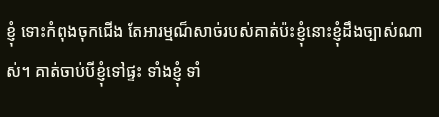ខ្ញុំ ទោះកំពុងចុកជើង តែអារម្មណ៏សាច់របស់គាត់ប៉ះខ្ញុំនោះខ្ញុំដឹងច្បាស់ណាស់។ គាត់ចាប់បីខ្ញុំទៅផ្ទះ ទាំងខ្ញុំ ទាំ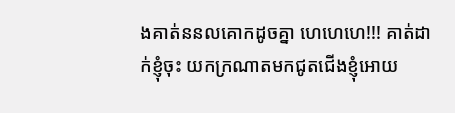ងគាត់ននលគោកដូចគ្នា ហេហេហេ!!! គាត់ដាក់ខ្ញុំចុះ យកក្រណាតមកជូតជើងខ្ញុំអោយ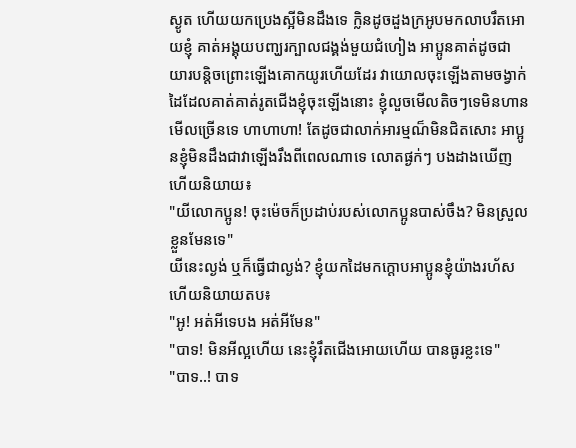ស្ងូត ហើយយកប្រេងស្អីមិនដឹងទេ ក្លិនដូចដួងក្រអូបមកលាបរឹតអោយខ្ញុំ គាត់អង្គុយបញ្ឃរក្បាលជង្គង់មួយជំហៀង អាប្អូនគាត់ដូចជាយារបន្តិចព្រោះឡើងគោកយូរហើយដែរ វាយោលចុះឡើងតាមចង្វាក់ដៃដែលគាត់គាត់រូតជើងខ្ញុំចុះឡើងនោះ ខ្ញុំលួចមើលតិចៗទេមិនហានមើលច្រើនទេ ហាហាហា! តែដូចជាលាក់អារម្មណ៏មិនជិតសោះ អាប្អូនខ្ញុំមិនដឹងជាវាឡើងរឹងពីពេលណាទេ លោតផ្ងក់ៗ បងដាងឃើញហើយនិយាយ៖
"យីលោកប្អូន! ចុះម៉េចក៏ប្រដាប់របស់លោកប្អូនបាស់ចឹង? មិនស្រួលខ្លួនមែនទេ"
យីនេះល្ងង់ ឬក៏ធ្វើជាល្ងង់? ខ្ញុំយកដៃមកក្តោបអាប្អូនខ្ញុំយ៉ាងរហ័ស ហើយនិយាយតប៖
"អូ! អត់អីទេបង អត់អីមែន"
"បាទ! មិនអីល្អហើយ នេះខ្ញុំរឹតជើងអោយហើយ បានធូរខ្លះទេ"
"បាទ..! បាទ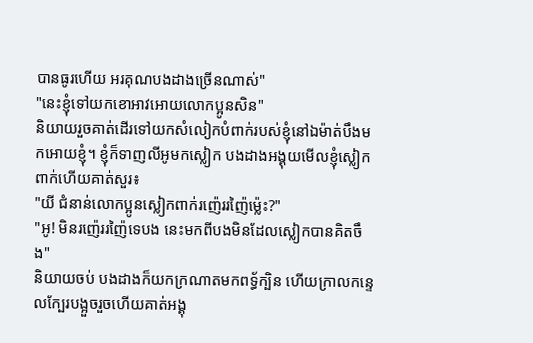បានធូរហើយ អរគុណបងដាងច្រើនណាស់"
"នេះខ្ញុំទៅយកខោអាវអោយលោកប្អូនសិន"
និយាយរួចគាត់ដើរទៅយកសំលៀកបំពាក់របស់ខ្ញុំនៅឯម៉ាត់បឹងមកអោយខ្ញុំ។ ខ្ញុំក៏ទាញលីអូមកស្លៀក បងដាងអង្គុយមើលខ្ញុំស្លៀកពាក់ហើយគាត់សួរ៖
"យី ជំនាន់លោកប្អូនស្លៀកពាក់រញ៉េររញ៉ៃម្ល៉េះ?"
"អូ! មិនរញ៉េររញ៉ៃទេបង នេះមកពីបងមិនដែលស្លៀកបានគិតចឹង"
និយាយចប់ បងដាងក៏យកក្រណាតមកពទ្ធ័ក្បិន ហើយក្រាលកន្ទេលក្បែរបង្អួចរួចហើយគាត់អង្គុ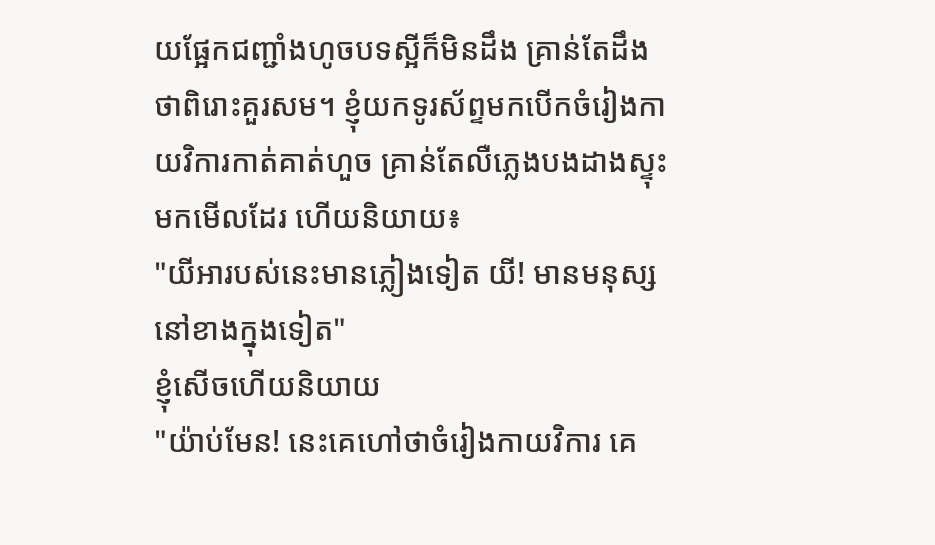យផ្អែកជញ្ជាំងហូចបទស្អីក៏មិនដឹង គ្រាន់តែដឹងថាពិរោះគួរសម។ ខ្ញុំយកទូរស័ព្ទមកបើកចំរៀងកាយវិការកាត់គាត់ហួច គ្រាន់តែលឺភ្លេងបងដាងស្ទុះមកមើលដែរ ហើយនិយាយ៖
"យីអារបស់នេះមានភ្លៀងទៀត យី! មានមនុស្សនៅខាងក្នុងទៀត"
ខ្ញុំសើចហើយនិយាយ
"យ៉ាប់មែន! នេះគេហៅថាចំរៀងកាយវិការ គេ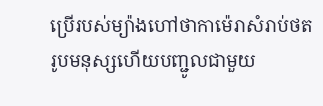ប្រើរបស់ម្យ៉ាងហៅថាកាម៉េរាសំរាប់ថតរូបមនុស្សហើយបញ្ជូលជាមួយ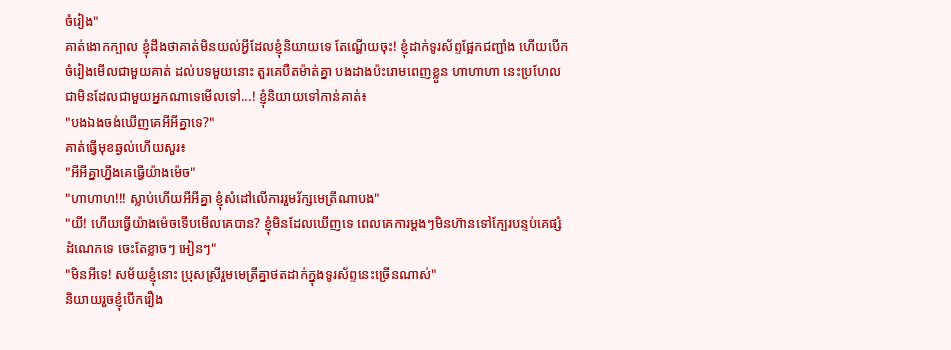ចំរៀង"
គាត់ងោកក្បាល ខ្ញុំដឹងថាគាត់មិនយល់អ្វីដែលខ្ញុំនិយាយទេ តែណ្ហើយចុះ! ខ្ញុំដាក់ទូរស័ព្ទផ្អែកជញ្ជាំង ហើយបើកចំរៀងមើលជាមួយគាត់ ដល់បទមួយនោះ តួរគេបឺតម៉ាត់គ្នា បងដាងប៉ះរោមពេញខ្លួន ហាហាហា នេះប្រហែលជាមិនដែលជាមួយអ្នកណាទេមើលទៅ...! ខ្ញុំនិយាយទៅកាន់គាត់៖
"បងឯងចង់ឃើញគេអីអីគ្នាទេ?"
គាត់ធ្វើមុខឆ្ងល់ហើយសួរ៖
"អីអីគ្នាហ្នឹងគេធ្វើយ៉ាងម៉េច"
"ហាហាហ!!! ស្លាប់ហើយអីអីគ្នា ខ្ញុំសំដៅលើការរួមរ័ក្សមេត្រីណាបង"
"យី! ហើយធ្វើយ៉ាងម៉េចទើបមើលគេបាន? ខ្ញុំមិនដែលឃើញទេ ពេលគេការម្តងៗមិនហ៊ានទៅក្បែរបន្ទប់គេផ្សំដំណេកទេ ចេះតែខ្លាចៗ អៀនៗ"
"មិនអីទេ! សម័យខ្ញុំនោះ ប្រុសស្រីរួមមេត្រីគ្នាថតដាក់ក្នុងទូរស័ព្ទនេះច្រើនណាស់"
និយាយរួចខ្ញុំបើករឿង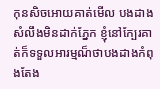កុនសិចអោយគាត់មើល បងដាងសំលឹងមិនដាក់ភ្នែក ខ្ញុំនៅក្បែរគាត់ក៏ទទួលអារម្មណ៏ថាបងដាងកំពុងតែង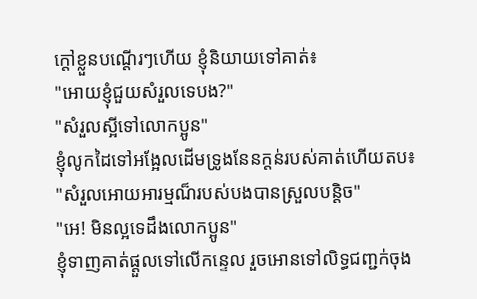ក្តៅខ្លួនបណ្តើរៗហើយ ខ្ញុំនិយាយទៅគាត់៖
"អោយខ្ញុំជួយសំរួលទេបង?"
"សំរួលស្អីទៅលោកប្អូន"
ខ្ញុំលូកដៃទៅអង្អែលដើមទ្រូងនែនក្តន់របស់គាត់ហើយតប៖
"សំរួលអោយអារម្មណ៏របស់បងបានស្រួលបន្តិច"
"អេ! មិនល្អទេដឹងលោកប្អូន"
ខ្ញុំទាញគាត់ផ្តួលទៅលើកន្ទេល រួចអោនទៅលិទ្ធជញ្ជក់ចុង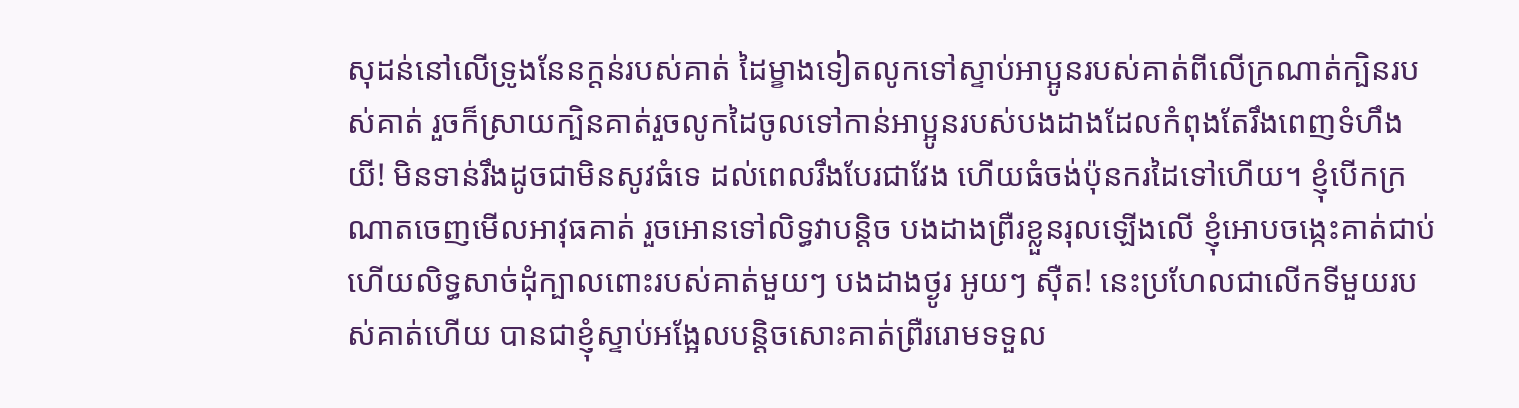សុដន់នៅលើទ្រូងនែនក្តន់របស់គាត់ ដៃម្ខាងទៀតលូកទៅស្ទាប់អាប្អូនរបស់គាត់ពីលើក្រណាត់ក្បិនរបស់គាត់ រួចក៏ស្រាយក្បិនគាត់រួចលូកដៃចូលទៅកាន់អាប្អូនរបស់បងដាងដែលកំពុងតែរឹងពេញទំហឹង យី! មិនទាន់រឹងដូចជាមិនសូវធំទេ ដល់ពេលរឹងបែរជាវែង ហើយធំចង់ប៉ុនករដៃទៅហើយ។ ខ្ញុំបើកក្រណាតចេញមើលអាវុធគាត់ រួចអោនទៅលិទ្ធវាបន្តិច បងដាងព្រឺរខ្លួនរុលឡើងលើ ខ្ញុំអោបចង្កេះគាត់ជាប់ហើយលិទ្ធសាច់ដុំក្បាលពោះរបស់គាត់មួយៗ បងដាងថ្ងូរ អូយៗ ស៊ឺត! នេះប្រហែលជាលើកទីមួយរបស់គាត់ហើយ បានជាខ្ញុំស្ទាប់អង្អែលបន្តិចសោះគាត់ព្រឺររោមទទួល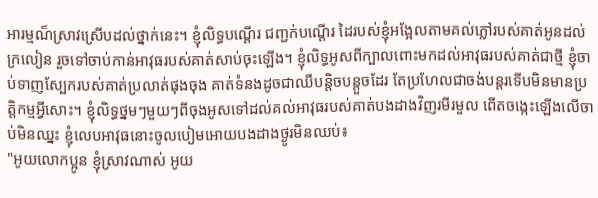អារម្មណ៏ស្រាវស្រើបដល់ថ្នាក់នេះ។ ខ្ញុំលិទ្ធបណ្តើរ ជញ្ជក់បណ្តើរ ដៃរបស់ខ្ញុំអង្អែលតាមគល់ភ្លៅរបស់គាត់អូនដល់ក្រលៀន រួចទៅចាប់កាន់អាវុធរបស់គាត់សាប់ចុះឡើង។ ខ្ញុំលិទ្ធអូសពីក្បាលពោះមកដល់អាវុធរបស់គាត់ជាថ្មី ខ្ញុំចាប់ទាញស្បែករបស់គាត់ប្រលាត់ផុងចុង គាត់ទំនងដូចជាឈឺបន្តិចបន្តួចដែរ តែប្រហែលជាចង់បន្តរទើបមិនមានប្រត្តិកម្មអី្វសោះ។ ខ្ញុំលិទ្ធថ្នមៗមួយៗពីចុងអូសទៅដល់គល់អាវុធរបស់គាត់បងដាងវិញរមីរមួល ពើតចង្កេះឡើងលើចាប់មិនឈ្នះ ខ្ញុំលេបអាវុធនោះចូលបៀមអោយបងដាងថ្ងូរមិនឈប់៖
"អូយលោកប្អូន ខ្ញុំស្រាវណាស់ អូយ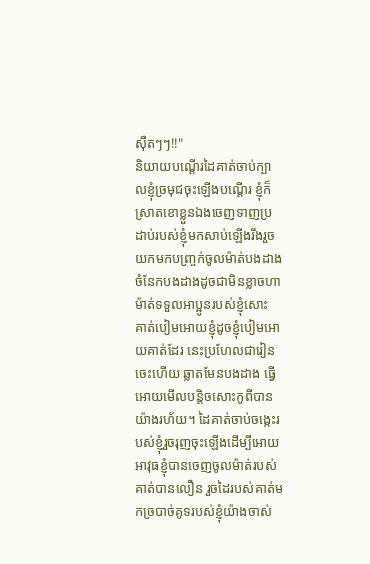ស៊ឺតៗៗ!!"
និយាយបណ្តើរដៃគាត់ចាប់ក្បាលខ្ញុំច្រមុជចុះឡើងបណ្តើរ ខ្ញុំក៏ស្រាតខោខ្លួនឯងចេញទាញប្រដាប់របស់ខ្ញុំមកសាប់ឡើងរឹងរួចយកមកបញ្ច្រក់ចូលម៉ាត់បងដាង ចំនែកបងដាងដូចជាមិនខ្លាចហាម៉ាត់ទទួលអាប្អូនរបស់ខ្ញុំសោះ គាត់បៀមអោយខ្ញុំដូចខ្ញុំបៀមអោយគាត់ដែរ នេះប្រហែលជារៀនចេះហើយ ឆ្លាតមែនបងដាង ធ្វើអោយមើលបន្តិចសោះកូពីបានយ៉ាងរហ័យ។ ដៃគាត់ចាប់ចង្កេះរបស់ខ្ញុំរួចរុញចុះឡើងដើម្បីអោយអាវុធខ្ញុំបានចេញចូលម៉ាត់របស់គាត់បានលឿន រួចដៃរបស់គាត់មកច្របាច់គូទរបស់ខ្ញុំយ៉ាងចាស់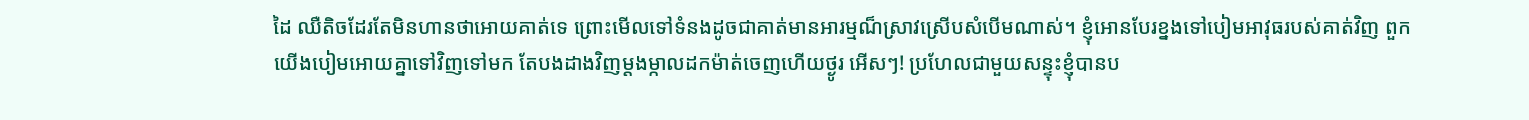ដៃ ឈឺតិចដែរតែមិនហានថាអោយគាត់ទេ ព្រោះមើលទៅទំនងដូចជាគាត់មានអារម្មណ៏ស្រាវស្រើបសំបើមណាស់។ ខ្ញុំអោនបែរខ្នងទៅបៀមអាវុធរបស់គាត់វិញ ពួកយើងបៀមអោយគ្នាទៅវិញទៅមក តែបងដាងវិញម្តងម្កាលដកម៉ាត់ចេញហើយថ្ងូរ អើសៗ! ប្រហែលជាមួយសន្ទុះខ្ញុំបានប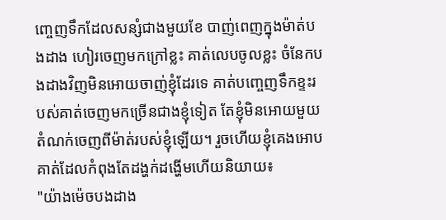ញ្ចេញទឹកដែលសន្សំជាងមួយខែ បាញ់ពេញក្នុងម៉ាត់បងដាង ហៀរចេញមកក្រៅខ្លះ គាត់លេបចូលខ្លះ ចំនែកបងដាងវិញមិនអោយចាញ់ខ្ញុំដែរទេ គាត់បញ្ចេញទឹកខ្ទះរបស់គាត់ចេញមកច្រើនជាងខ្ញុំទៀត តែខ្ញុំមិនអោយមួយតំណក់ចេញពីម៉ាត់របស់ខ្ញុំឡើយ។ រួចហើយខ្ញុំគេងអោបគាត់ដែលកំពុងតែដង្ហក់ដង្ហើមហើយនិយាយ៖
"យ៉ាងម៉េចបងដាង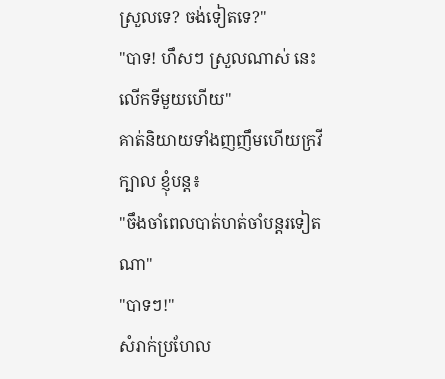ស្រួលទេ? ចង់ទៀតទេ?"
"បាទ! ហឹសៗ ស្រួលណាស់ នេះលើកទីមួយហើយ"
គាត់និយាយទាំងញញឹមហើយក្រវីក្បាល ខ្ញុំបន្ត៖
"ចឹងចាំពេលបាត់ហត់ចាំបន្តរទៀតណា"
"បាទៗ!"
សំរាក់ប្រហែល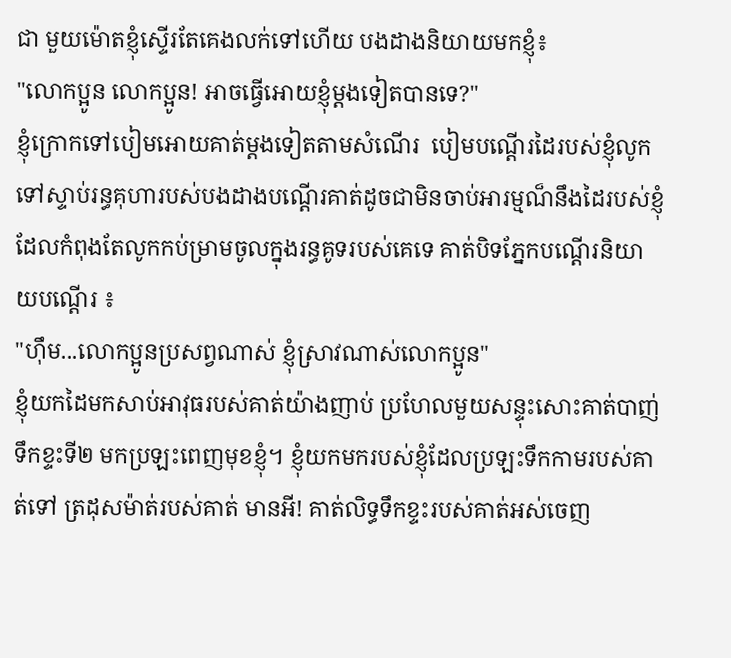ជា មួយម៉ោតខ្ញុំស្ទើរតែគេងលក់ទៅហើយ បងដាងនិយាយមកខ្ញុំ៖
"លោកប្អូន លោកប្អូន! អាចធ្វើអោយខ្ញុំម្តងទៀតបានទេ?"
ខ្ញុំក្រោកទៅបៀមអោយគាត់ម្តងទៀតតាមសំណើរ  បៀមបណ្តើរដៃរបស់ខ្ញុំលូកទៅស្ទាប់រន្ធគុហារបស់បងដាងបណ្តើរគាត់ដូចជាមិនចាប់អារម្មណ៏នឹងដៃរបស់ខ្ញុំ  ដែលកំពុងតែលូកកប់ម្រាមចូលក្នុងរន្ធគូទរបស់គេទេ គាត់បិទភ្នែកបណ្តើរនិយាយបណ្តើរ ៖
"ហ៊ឹម...លោកប្អូនប្រសព្វណាស់ ខ្ញុំស្រាវណាស់លោកប្អូន"
ខ្ញុំយកដៃមកសាប់អាវុធរបស់គាត់យ៉ាងញាប់ ប្រហែលមួយសន្ទុះសោះគាត់បាញ់ទឹកខ្ទះទី២ មកប្រឡះពេញមុខខ្ញុំ។ ខ្ញុំយកមករបស់ខ្ញុំដែលប្រឡះទឹកកាមរបស់គាត់ទៅ ត្រដុសម៉ាត់របស់គាត់ មានអី! គាត់លិទ្ធទឹកខ្ទះរបស់គាត់អស់ចេញ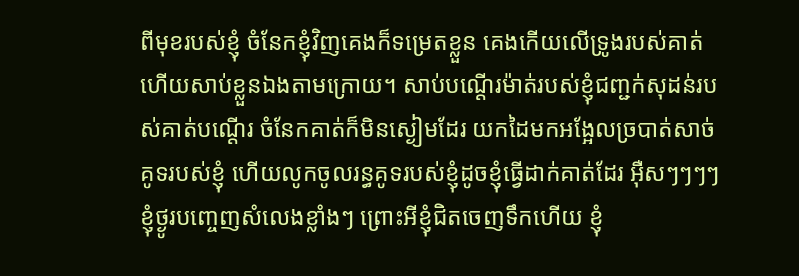ពីមុខរបស់ខ្ញុំ ចំនែកខ្ញុំវិញគេងក៏ទម្រេតខ្លួន គេងកើយលើទ្រូងរបស់គាត់ ហើយសាប់ខ្លួនឯងតាមក្រោយ។ សាប់បណ្តើរម៉ាត់របស់ខ្ញុំជញ្ជក់សុដន់របស់គាត់បណ្តើរ ចំនែកគាត់ក៏មិនស្ងៀមដែរ យកដៃមកអង្អែលច្របាត់សាច់គូទរបស់ខ្ញុំ ហើយលូកចូលរន្ធគូទរបស់ខ្ញុំដូចខ្ញុំធ្វើដាក់គាត់ដែរ អ៊ឺសៗៗៗៗ ខ្ញុំថ្ងូរបញ្ចេញសំលេងខ្លាំងៗ ព្រោះអីខ្ញុំជិតចេញទឹកហើយ ខ្ញុំ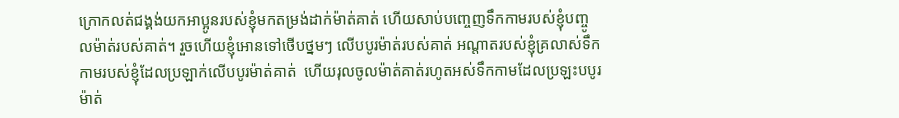ក្រោកលត់ជង្គង់យកអាប្អូនរបស់ខ្ញុំមកតម្រង់ដាក់ម៉ាត់គាត់ ហើយសាប់បញ្ចេញទឹកកាមរបស់ខ្ញុំបញ្ចូលម៉ាត់របស់គាត់។ រួចហើយខ្ញុំអោនទៅថើបថ្នមៗ លើបបូរម៉ាត់របស់គាត់ អណ្តាតរបស់ខ្ញុំគ្រលាស់ទឹកកាមរបស់ខ្ញុំដែលប្រឡាក់លើបបូរម៉ាត់គាត់  ហើយរុលចូលម៉ាត់គាត់រហូតអស់ទឹកកាមដែលប្រឡះបបូរម៉ាត់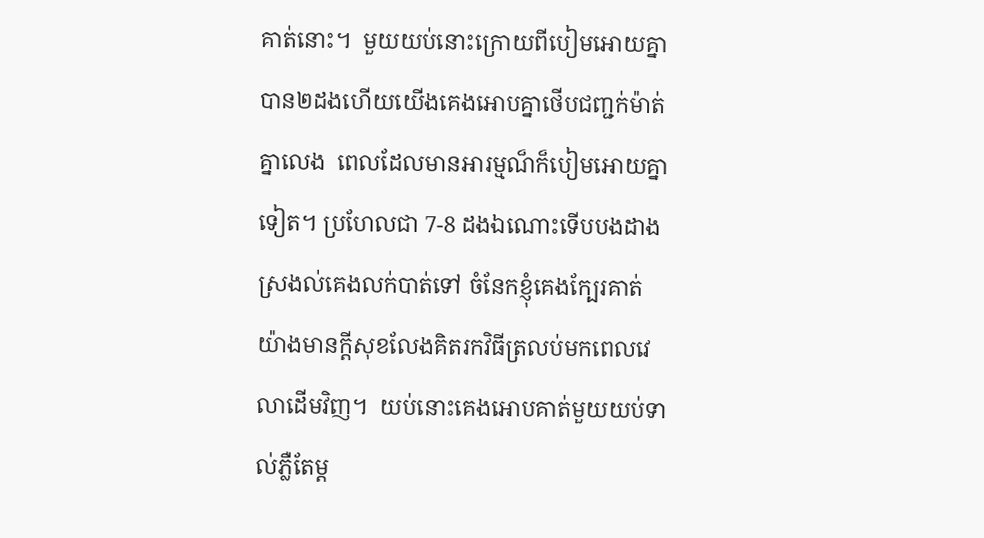គាត់នោះ។  មួយយប់នោះក្រោយពីបៀមអោយគ្នាបាន២ដងហើយយើងគេងអោបគ្នាថើបជញ្ជក់ម៉ាត់គ្នាលេង  ពេលដែលមានអារម្មណ៏ក៏បៀមអោយគ្នាទៀត។ ប្រហែលជា 7-8 ដងឯណោះទើបបងដាងស្រងល់គេងលក់បាត់ទៅ ចំនែកខ្ញុំគេងក្បែរគាត់យ៉ាងមានក្តីសុខលែងគិតរកវិធីត្រលប់មកពេលវេលាដើមវិញ។  យប់នោះគេងអោបគាត់មួយយប់ទាល់ភ្លឺតែម្ត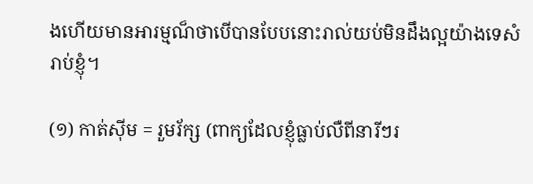ងហើយមានអារម្មណ៏ថាបើបានបែបនោះរាល់យប់មិនដឹងល្អយ៉ាងទេសំរាប់ខ្ញុំ។

(១) កាត់ស៊ីម = រួមរ័ក្ស (ពាក្យដែលខ្ញុំធ្លាប់លឺពីនារីៗរ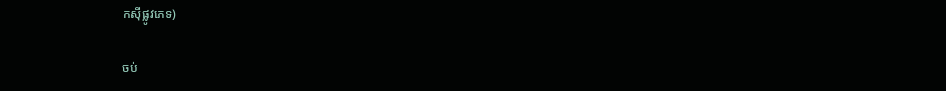កស៊ីផ្លូវភេទ)

ចប់